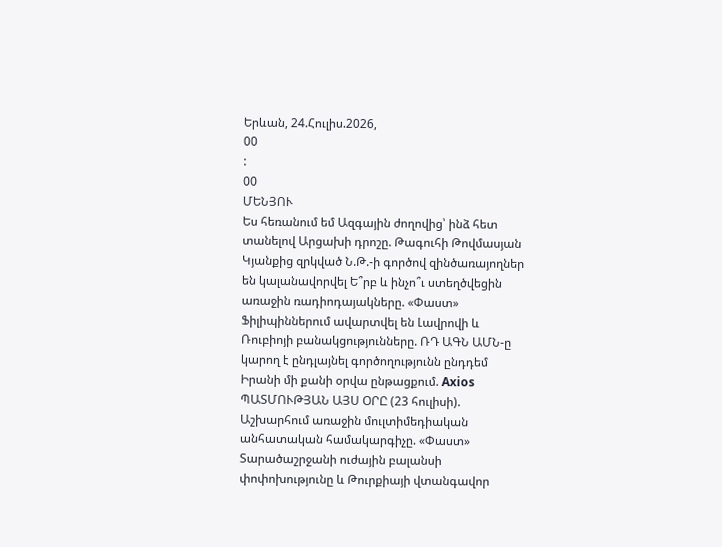Երևան, 24.Հուլիս.2026,
00
:
00
ՄԵՆՅՈՒ
Ես հեռանում եմ Ազգային ժողովից՝ ինձ հետ տանելով Արցախի դրոշը. Թագուհի Թովմասյան Կյանքից զրկված Ն.Թ.-ի գործով զինծառայողներ են կալանավորվել Ե՞րբ և ինչո՞ւ ստեղծվեցին առաջին ռադիոդայակները. «Փաստ» Ֆիլիպիններում ավարտվել են Լավրովի և Ռուբիոյի բանակցությունները. ՌԴ ԱԳՆ ԱՄՆ-ը կարող է ընդլայնել գործողությունն ընդդեմ Իրանի մի քանի օրվա ընթացքում. Axios ՊԱՏՄՈՒԹՅԱՆ ԱՅՍ ՕՐԸ (23 հուլիսի). Աշխարհում առաջին մուլտիմեդիական անհատական համակարգիչը. «Փաստ» Տարածաշրջանի ուժային բալանսի փոփոխությունը և Թուրքիայի վտանգավոր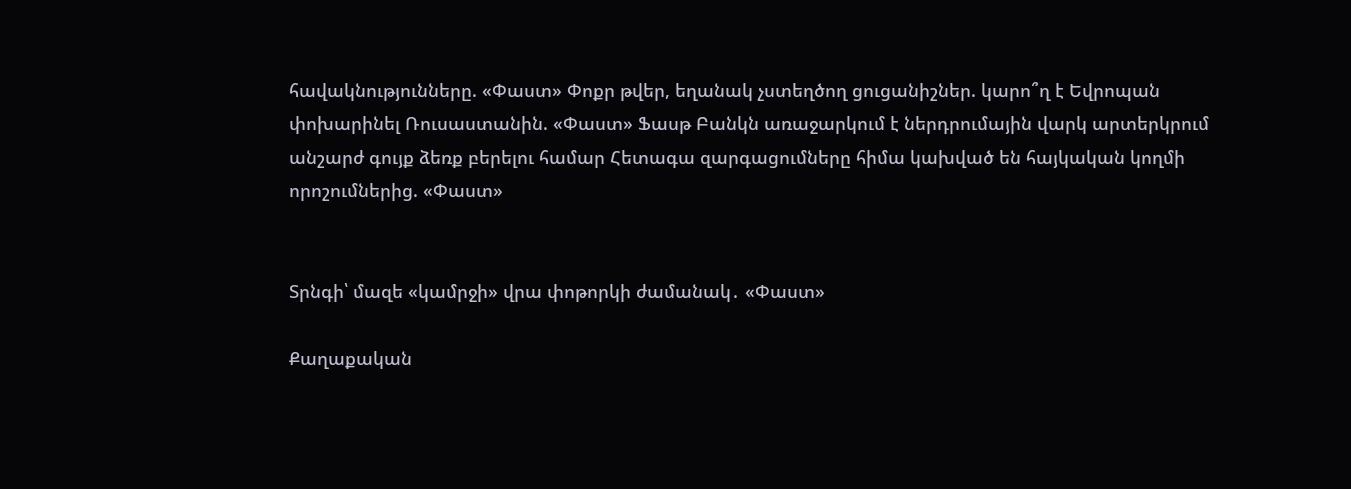հավակնությունները. «Փաստ» Փոքր թվեր, եղանակ չստեղծող ցուցանիշներ. կարո՞ղ է Եվրոպան փոխարինել Ռուսաստանին. «Փաստ» Ֆասթ Բանկն առաջարկում է ներդրումային վարկ արտերկրում անշարժ գույք ձեռք բերելու համար Հետագա զարգացումները հիմա կախված են հայկական կողմի որոշումներից. «Փաստ»


Տրնգի՝ մազե «կամրջի» վրա փոթորկի ժամանակ․ «Փաստ»

Քաղաքական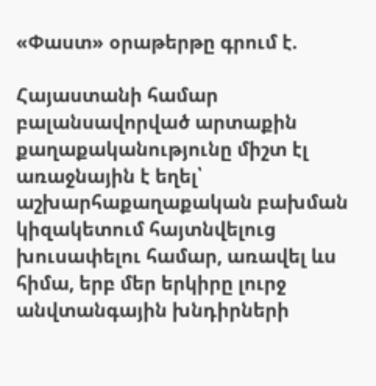«Փաստ» օրաթերթը գրում է.

Հայաստանի համար բալանսավորված արտաքին քաղաքականությունը միշտ էլ առաջնային է եղել՝ աշխարհաքաղաքական բախման կիզակետում հայտնվելուց խուսափելու համար, առավել ևս հիմա, երբ մեր երկիրը լուրջ անվտանգային խնդիրների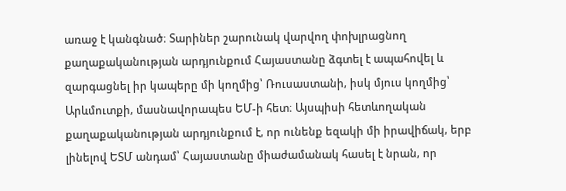առաջ է կանգնած։ Տարիներ շարունակ վարվող փոխլրացնող քաղաքականության արդյունքում Հայաստանը ձգտել է ապահովել և զարգացնել իր կապերը մի կողմից՝ Ռուսաստանի, իսկ մյուս կողմից՝ Արևմուտքի, մասնավորապես ԵՄ-ի հետ։ Այսպիսի հետևողական քաղաքականության արդյունքում է, որ ունենք եզակի մի իրավիճակ, երբ լինելով ԵՏՄ անդամ՝ Հայաստանը միաժամանակ հասել է նրան, որ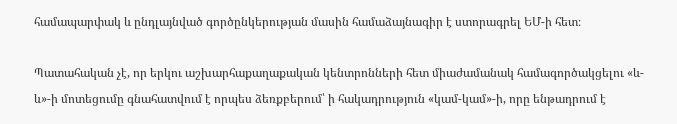համապարփակ և ընդլայնված գործընկերության մասին համաձայնագիր է ստորագրել ԵՄ-ի հետ։

Պատահական չէ, որ երկու աշխարհաքաղաքական կենտրոնների հետ միաժամանակ համագործակցելու «և-և»-ի մոտեցումը գնահատվում է որպես ձեռքբերում՝ ի հակադրություն «կամ-կամ»-ի, որը ենթադրում է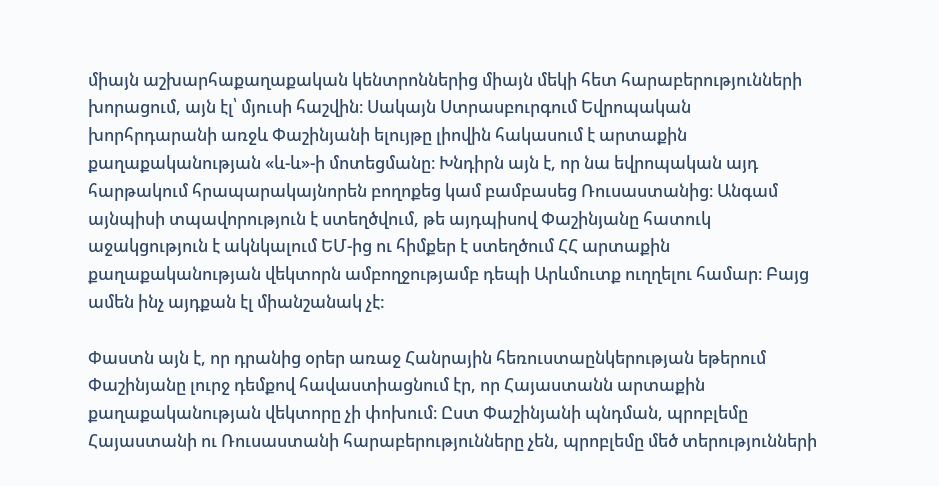միայն աշխարհաքաղաքական կենտրոններից միայն մեկի հետ հարաբերությունների խորացում, այն էլ՝ մյուսի հաշվին։ Սակայն Ստրասբուրգում Եվրոպական խորհրդարանի առջև Փաշինյանի ելույթը լիովին հակասում է արտաքին քաղաքականության «և-և»-ի մոտեցմանը։ Խնդիրն այն է, որ նա եվրոպական այդ հարթակում հրապարակայնորեն բողոքեց կամ բամբասեց Ռուսաստանից։ Անգամ այնպիսի տպավորություն է ստեղծվում, թե այդպիսով Փաշինյանը հատուկ աջակցություն է ակնկալում ԵՄ-ից ու հիմքեր է ստեղծում ՀՀ արտաքին քաղաքականության վեկտորն ամբողջությամբ դեպի Արևմուտք ուղղելու համար։ Բայց ամեն ինչ այդքան էլ միանշանակ չէ:

Փաստն այն է, որ դրանից օրեր առաջ Հանրային հեռուստաընկերության եթերում Փաշինյանը լուրջ դեմքով հավաստիացնում էր, որ Հայաստանն արտաքին քաղաքականության վեկտորը չի փոխում։ Ըստ Փաշինյանի պնդման, պրոբլեմը Հայաստանի ու Ռուսաստանի հարաբերությունները չեն, պրոբլեմը մեծ տերությունների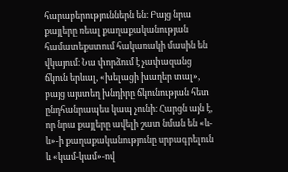հարաբերություններն են։ Բայց նրա քայլերը ռեալ քաղաքականության համատեքստում հակառակի մասին են վկայում։ Նա փորձում է չափազանց ճկուն երևալ, «խելացի խաղեր տալ», բայց այստեղ խնդիրը ճկունության հետ ընդհանրապես կապ չունի։ Հարցն այն է, որ նրա քայլերը ավելի շատ նման են «և-և»-ի քաղաքականությունը սրբագրելուն և «կամ-կամ»-ով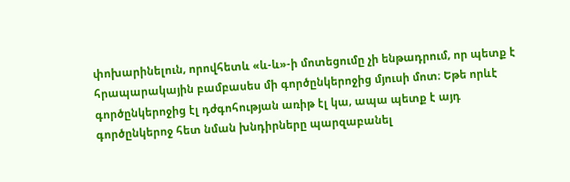փոխարինելուն, որովհետև «և-և»-ի մոտեցումը չի ենթադրում, որ պետք է հրապարակային բամբասես մի գործընկերոջից մյուսի մոտ։ Եթե որևէ գործընկերոջից էլ դժգոհության առիթ էլ կա, ապա պետք է այդ գործընկերոջ հետ նման խնդիրները պարզաբանել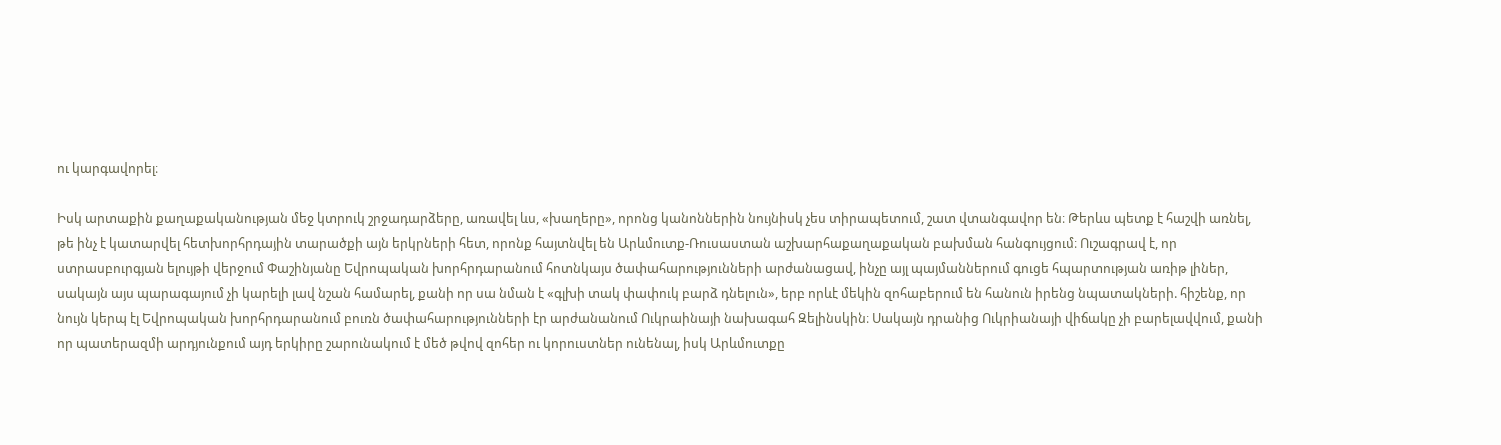ու կարգավորել։

Իսկ արտաքին քաղաքականության մեջ կտրուկ շրջադարձերը, առավել ևս, «խաղերը», որոնց կանոններին նույնիսկ չես տիրապետում, շատ վտանգավոր են։ Թերևս պետք է հաշվի առնել, թե ինչ է կատարվել հետխորհրդային տարածքի այն երկրների հետ, որոնք հայտնվել են Արևմուտք-Ռուսաստան աշխարհաքաղաքական բախման հանգույցում։ Ուշագրավ է, որ ստրասբուրգյան ելույթի վերջում Փաշինյանը Եվրոպական խորհրդարանում հոտնկայս ծափահարությունների արժանացավ, ինչը այլ պայմաններում գուցե հպարտության առիթ լիներ, սակայն այս պարագայում չի կարելի լավ նշան համարել, քանի որ սա նման է «գլխի տակ փափուկ բարձ դնելուն», երբ որևէ մեկին զոհաբերում են հանուն իրենց նպատակների. հիշենք, որ նույն կերպ էլ Եվրոպական խորհրդարանում բուռն ծափահարությունների էր արժանանում Ուկրաինայի նախագահ Զելինսկին։ Սակայն դրանից Ուկրիանայի վիճակը չի բարելավվում, քանի որ պատերազմի արդյունքում այդ երկիրը շարունակում է մեծ թվով զոհեր ու կորուստներ ունենալ, իսկ Արևմուտքը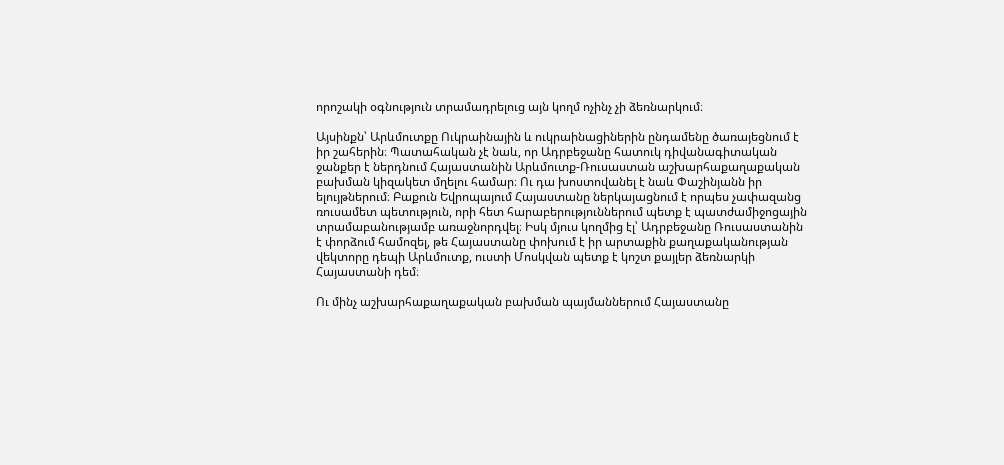որոշակի օգնություն տրամադրելուց այն կողմ ոչինչ չի ձեռնարկում։

Այսինքն՝ Արևմուտքը Ուկրաինային և ուկրաինացիներին ընդամենը ծառայեցնում է իր շահերին։ Պատահական չէ նաև, որ Ադրբեջանը հատուկ դիվանագիտական ջանքեր է ներդնում Հայաստանին Արևմուտք-Ռուսաստան աշխարհաքաղաքական բախման կիզակետ մղելու համար։ Ու դա խոստովանել է նաև Փաշինյանն իր ելույթներում։ Բաքուն Եվրոպայում Հայաստանը ներկայացնում է որպես չափազանց ռուսամետ պետություն, որի հետ հարաբերություններում պետք է պատժամիջոցային տրամաբանությամբ առաջնորդվել։ Իսկ մյուս կողմից էլ՝ Ադրբեջանը Ռուսաստանին է փորձում համոզել, թե Հայաստանը փոխում է իր արտաքին քաղաքականության վեկտորը դեպի Արևմուտք, ուստի Մոսկվան պետք է կոշտ քայլեր ձեռնարկի Հայաստանի դեմ։

Ու մինչ աշխարհաքաղաքական բախման պայմաններում Հայաստանը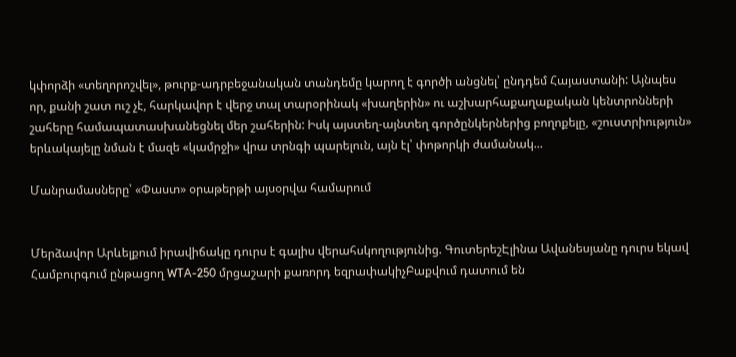կփորձի «տեղորոշվել», թուրք-ադրբեջանական տանդեմը կարող է գործի անցնել՝ ընդդեմ Հայաստանի: Այնպես որ, քանի շատ ուշ չէ, հարկավոր է վերջ տալ տարօրինակ «խաղերին» ու աշխարհաքաղաքական կենտրոնների շահերը համապատասխանեցնել մեր շահերին: Իսկ այստեղ-այնտեղ գործընկերներից բողոքելը, «շուստրիություն» երևակայելը նման է մազե «կամրջի» վրա տրնգի պարելուն, այն էլ՝ փոթորկի ժամանակ...

Մանրամասները՝ «Փաստ» օրաթերթի այսօրվա համարում


Մերձավոր Արևելքում իրավիճակը դուրս է գալիս վերահսկողությունից. ԳուտերեշԷլինա Ավանեսյանը դուրս եկավ Համբուրգում ընթացող WTA-250 մրցաշարի քառորդ եզրափակիչԲաքվում դատում են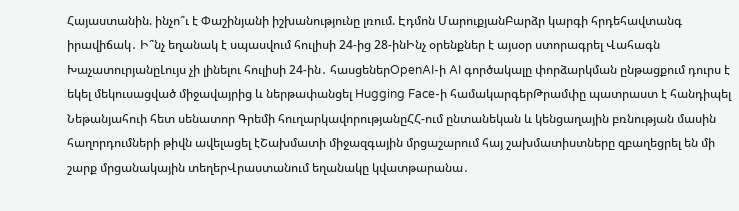Հայաստանին. ինչո՞ւ է Փաշինյանի իշխանությունը լռում. Էդմոն ՄարուքյանԲարձր կարգի հրդեհավտանգ իրավիճակ․ Ի՞նչ եղանակ է սպասվում հուլիսի 24-ից 28-ինԻնչ օրենքներ է այսօր ստորագրել Վահագն ԽաչատուրյանըԼույս չի լինելու հուլիսի 24-ին․ հասցեներOpenAI-ի AI գործակալը փորձարկման ընթացքում դուրս է եկել մեկուսացված միջավայրից և ներթափանցել Hugging Face-ի համակարգերԹրամփը պատրաստ է հանդիպել Նեթանյահուի հետ սենատոր Գրեմի հուղարկավորությանըՀՀ-ում ընտանեկան և կենցաղային բռնության մասին հաղորդումների թիվն ավելացել էՇախմատի միջազգային մրցաշարում հայ շախմատիստները զբաղեցրել են մի շարք մրցանակային տեղերՎրաստանում եղանակը կվատթարանա․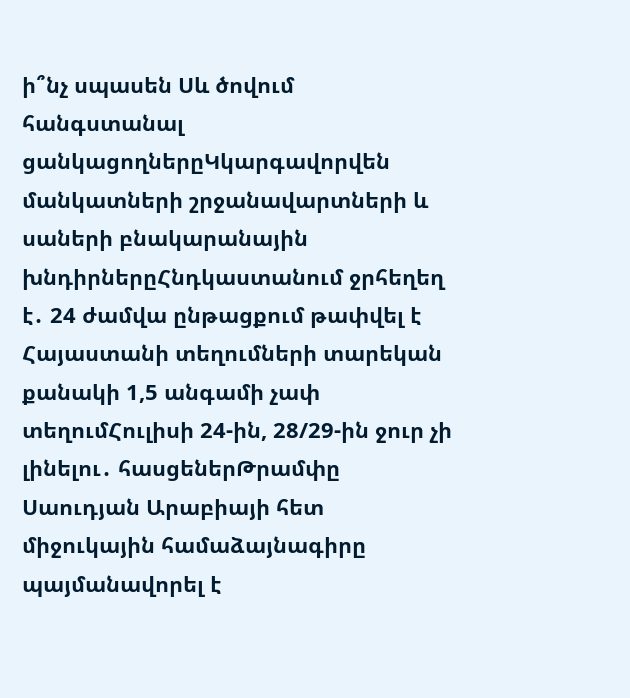ի՞նչ սպասեն Սև ծովում հանգստանալ ցանկացողներըԿկարգավորվեն մանկատների շրջանավարտների և սաների բնակարանային խնդիրներըՀնդկաստանում ջրհեղեղ է․ 24 ժամվա ընթացքում թափվել է Հայաստանի տեղումների տարեկան քանակի 1,5 անգամի չափ տեղումՀուլիսի 24-ին, 28/29-ին ջուր չի լինելու․ հասցեներԹրամփը Սաուդյան Արաբիայի հետ միջուկային համաձայնագիրը պայմանավորել է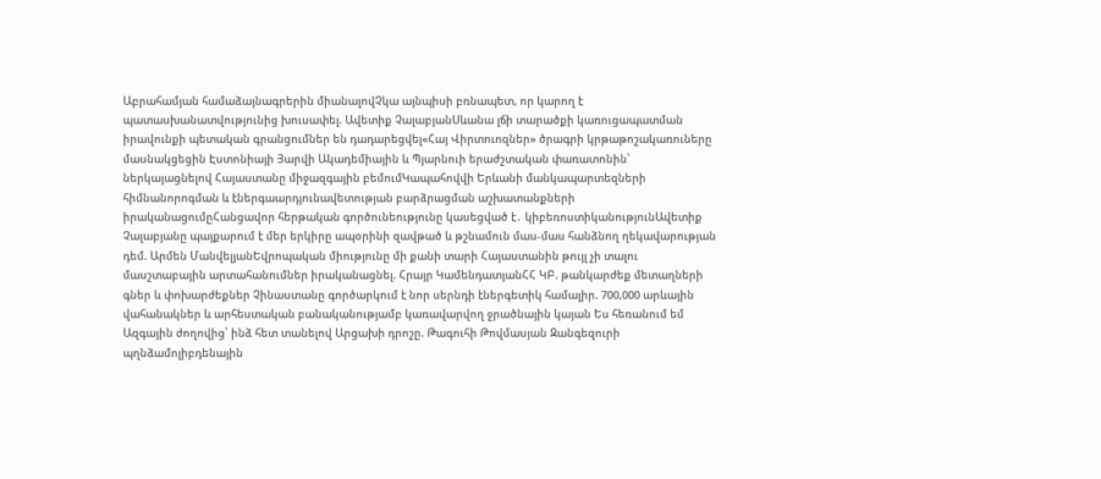Աբրահամյան համաձայնագրերին միանալովՉկա այնպիսի բռնապետ, որ կարող է պատասխանատվությունից խուսափել. Ավետիք ՉալաբյանՍևանա լճի տարածքի կառուցապատման իրավունքի պետական գրանցումներ են դադարեցվել«Հայ Վիրտուոզներ» ծրագրի կրթաթոշակառուները մասնակցեցին Էստոնիայի Յարվի Ակադեմիային և Պյարնուի երաժշտական փառատոնին՝ ներկայացնելով Հայաստանը միջազգային բեմումԿապահովվի Երևանի մանկապարտեզների հիմնանորոգման և էներգաարդյունավետության բարձրացման աշխատանքների իրականացումըՀանցավոր հերթական գործունեությունը կասեցված է․ կիբեռոստիկանությունԱվետիք Չալաբյանը պայքարում է մեր երկիրը ապօրինի զավթած և թշնամուն մաս-մաս հանձնող ղեկավարության դեմ. Արմեն ՄանվելյանԵվրոպական միությունը մի քանի տարի Հայաստանին թույլ չի տալու մասշտաբային արտահանումներ իրականացնել. Հրայր ԿամենդատյանՀՀ ԿԲ. թանկարժեք մետաղների գներ և փոխարժեքներ Չինաստանը գործարկում է նոր սերնդի էներգետիկ համալիր. 700,000 արևային վահանակներ և արհեստական բանականությամբ կառավարվող ջրածնային կայան Ես հեռանում եմ Ազգային ժողովից՝ ինձ հետ տանելով Արցախի դրոշը. Թագուհի Թովմասյան Զանգեզուրի պղնձամոլիբդենային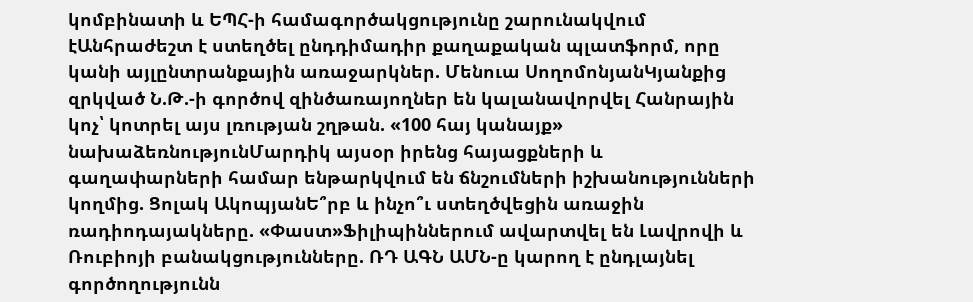կոմբինատի և ԵՊՀ-ի համագործակցությունը շարունակվում էԱնհրաժեշտ է ստեղծել ընդդիմադիր քաղաքական պլատֆորմ, որը կանի այլընտրանքային առաջարկներ. Մենուա ՍողոմոնյանԿյանքից զրկված Ն.Թ.-ի գործով զինծառայողներ են կալանավորվել Հանրային կոչ՝ կոտրել այս լռության շղթան. «100 հայ կանայք» նախաձեռնությունՄարդիկ այսօր իրենց հայացքների և գաղափարների համար ենթարկվում են ճնշումների իշխանությունների կողմից. Ցոլակ ԱկոպյանԵ՞րբ և ինչո՞ւ ստեղծվեցին առաջին ռադիոդայակները. «Փաստ»Ֆիլիպիններում ավարտվել են Լավրովի և Ռուբիոյի բանակցությունները. ՌԴ ԱԳՆ ԱՄՆ-ը կարող է ընդլայնել գործողությունն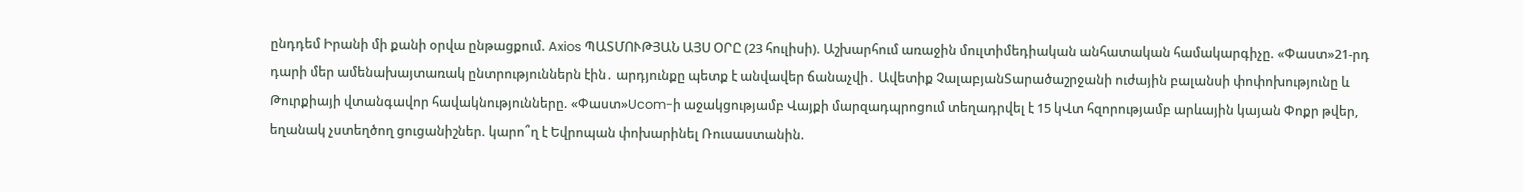ընդդեմ Իրանի մի քանի օրվա ընթացքում. Axios ՊԱՏՄՈՒԹՅԱՆ ԱՅՍ ՕՐԸ (23 հուլիսի). Աշխարհում առաջին մուլտիմեդիական անհատական համակարգիչը. «Փաստ»21-րդ դարի մեր ամենախայտառակ ընտրություններն էին․ արդյունքը պետք է անվավեր ճանաչվի․ Ավետիք ՉալաբյանՏարածաշրջանի ուժային բալանսի փոփոխությունը և Թուրքիայի վտանգավոր հավակնությունները. «Փաստ»Ucom-ի աջակցությամբ Վայքի մարզադպրոցում տեղադրվել է 15 կՎտ հզորությամբ արևային կայան Փոքր թվեր, եղանակ չստեղծող ցուցանիշներ. կարո՞ղ է Եվրոպան փոխարինել Ռուսաստանին.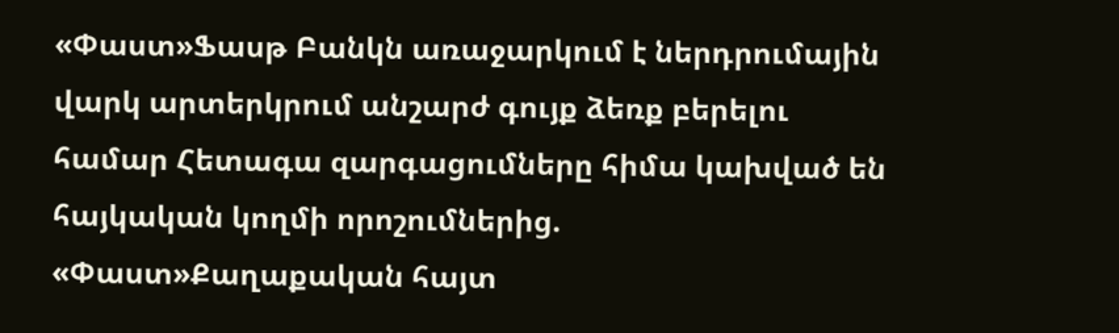«Փաստ»Ֆասթ Բանկն առաջարկում է ներդրումային վարկ արտերկրում անշարժ գույք ձեռք բերելու համար Հետագա զարգացումները հիմա կախված են հայկական կողմի որոշումներից. «Փաստ»Քաղաքական հայտ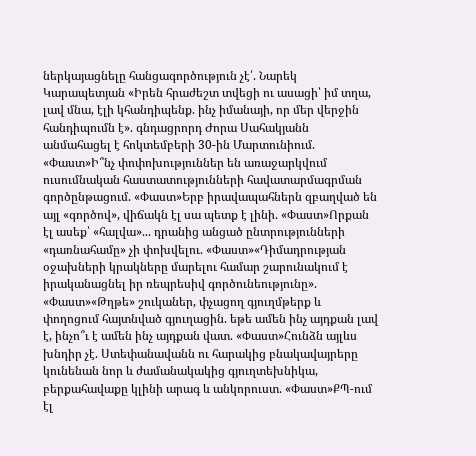ներկայացնելը հանցագործություն չէ՛. Նարեկ Կարապետյան «Իրեն հրաժեշտ տվեցի ու ասացի՝ իմ տղա, լավ մնա, էլի կհանդիպենք. ինչ իմանայի, որ մեր վերջին հանդիպումն է». գնդացրորդ Ժորա Սահակյանն անմահացել է հոկտեմբերի 30-ին Մարտունիում. «Փաստ»Ի՞նչ փոփոխություններ են առաջարկվում ուսումնական հաստատությունների հավատարմագրման գործընթացում. «Փաստ»Երբ իրավապահներն զբաղված են այլ «գործով», վիճակն էլ սա պետք է լինի. «Փաստ»Որքան էլ ասեք՝ «հալվա»... դրանից անցած ընտրությունների «դառնահամը» չի փոխվելու. «Փաստ»«Դիմադրության օջախների կրակները մարելու համար շարունակում է իրականացնել իր ռեպրեսիվ գործունեությունը». «Փաստ»«Թղթե» շուկաներ, փչացող գյուղմթերք և փողոցում հայտնված գյուղացին. եթե ամեն ինչ այդքան լավ է, ինչո՞ւ է ամեն ինչ այդքան վատ. «Փաստ»Հունձն այլևս խնդիր չէ. Ստեփանավանն ու հարակից բնակավայրերը կունենան նոր և ժամանակակից գյուղտեխնիկա, բերքահավաքը կլինի արագ և անկորուստ. «Փաստ»ՔՊ-ում էլ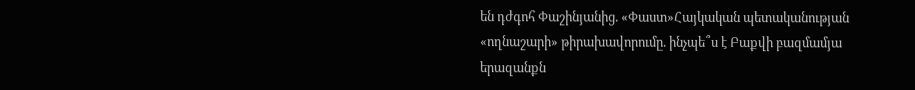են դժգոհ Փաշինյանից. «Փաստ»Հայկական պետականության «ողնաշարի» թիրախավորումը. ինչպե՞ս է Բաքվի բազմամյա երազանքն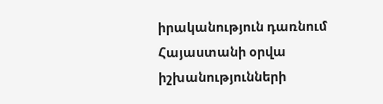իրականություն դառնում Հայաստանի օրվա իշխանությունների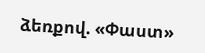ձեռքով. «Փաստ»